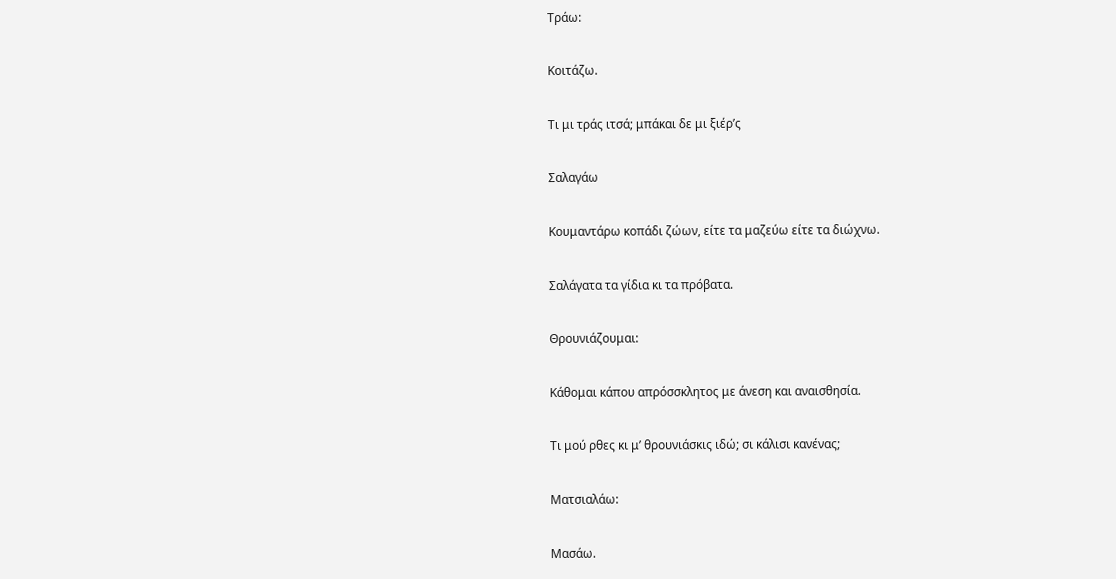Τράω:

Κοιτάζω.

Τι μι τράς ιτσά; μπάκαι δε μι ξιέρ’ς

Σαλαγάω

Κουμαντάρω κοπάδι ζώων, είτε τα μαζεύω είτε τα διώχνω.

Σαλάγατα τα γίδια κι τα πρόβατα.

Θρουνιάζουμαι:

Κάθομαι κάπου απρόσσκλητος με άνεση και αναισθησία.

Τι μού ρθες κι μ’ θρουνιάσκις ιδώ; σι κάλισι κανένας;

Ματσιαλάω:

Μασάω.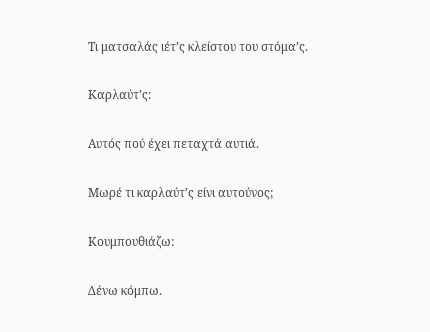Τι ματσαλάς ιέτ’ς κλείστου του στόμα’ς.

Καρλαύτ’ς:

Αυτός πού έχει πεταχτά αυτιά.

Μωρέ τι καρλαύτ’ς είνι αυτούνος;

Κουμπουθιάζω:

Δένω κόμπω.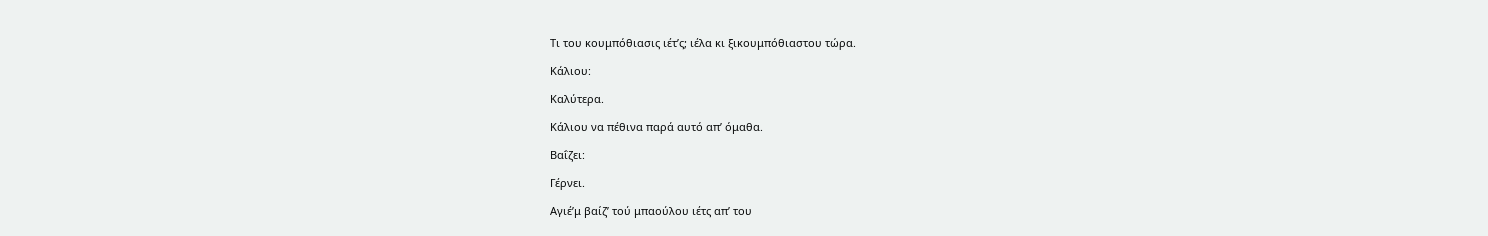Τι του κουμπόθιασις ιέτ’ς; ιέλα κι ξικουμπόθιαστου τώρα.

Κάλιου:

Καλύτερα.

Κάλιου να πέθινα παρά αυτό απ’ όμαθα.

Βαΐζει:

Γέρνει.

Αγιέ’μ βαίζ’ τού μπαούλου ιέτς απ’ του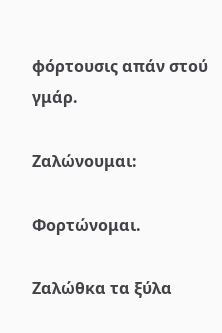φόρτουσις απάν στού γμάρ.

Ζαλώνουμαι:

Φορτώνομαι.

Ζαλώθκα τα ξύλα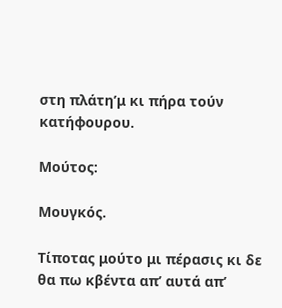στη πλάτη’μ κι πήρα τούν κατήφουρου.

Μούτος:

Μουγκός.

Τίποτας μούτο μι πέρασις κι δε θα πω κβέντα απ’ αυτά απ’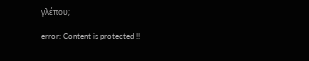γλέπου;

error: Content is protected !!